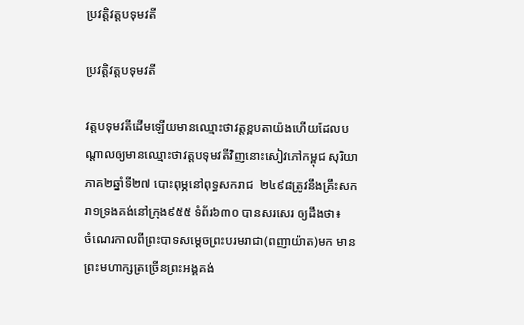ប្រវត្តិវត្តបទុមវតី

ប្រវត្តិវត្តបទុមវតី

វត្តបទុមវតីដើមឡើយមានឈ្មោះថាវត្តខ្ពបតាយ៉ងហើយដែលបណ្តាលឲ្យមានឈ្មោះថាវត្តបទុមវតីវិញនោះសៀវភៅកម្ពុជ សុរិយាភាគ២ឆ្នាំទី២៧ បោះពុម្ភនៅពុទ្ធសករាជ  ២៤៩៨ត្រូវនឹងគ្រឹះសករា១ទ្រងគង់នៅក្រុង៩៥៥ ទំព័រ៦៣០ បានសរសេរ ឲ្យដឹងថា៖
ចំណេរកាលពីព្រះបាទសម្តេចព្រះបរមរាជា(ពញាយ៉ាត)មក មានព្រះមហាក្សត្រច្រើនព្រះអង្គគង់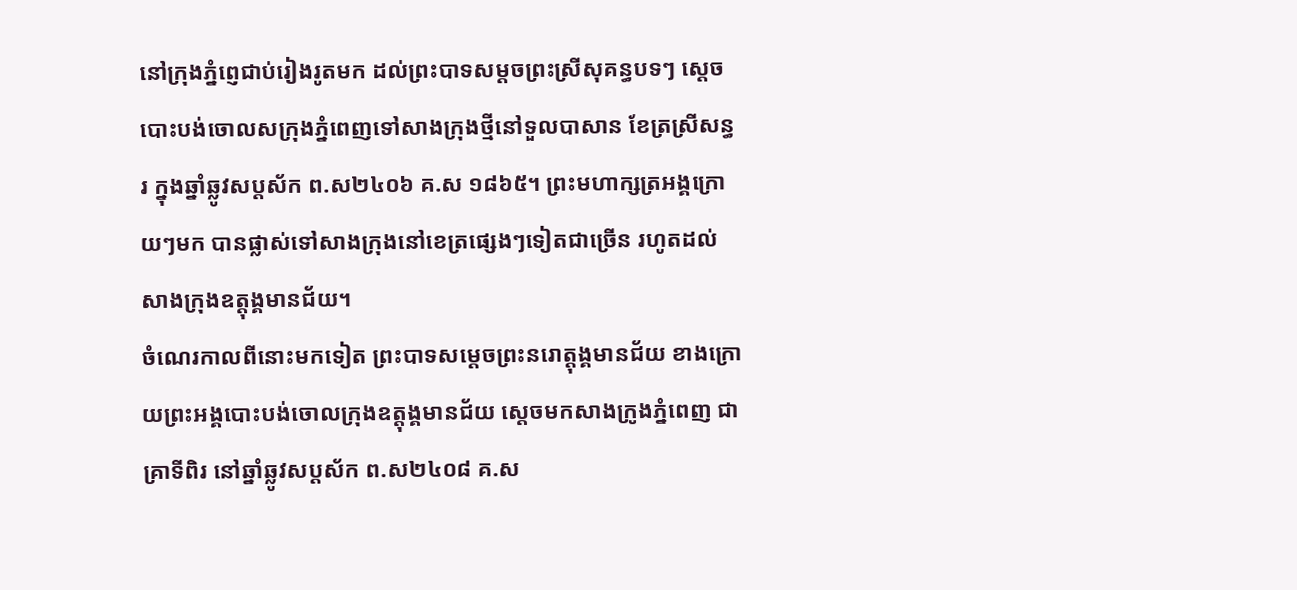នៅក្រុងភ្នំពេ្ញជាប់រៀងរូតមក ដល់ព្រះបាទសម្តចព្រះស្រីសុគន្ធបទៗ ស្តេចបោះបង់ចោលសក្រុងភ្នំពេញទៅសាងក្រុងថ្មីនៅទួលបាសាន ខែត្រស្រីសន្ធរ ក្នុងឆ្នាំឆ្លូវសប្តស័ក ព.ស២៤០៦ គ.ស ១៨៦៥។ ព្រះមហាក្សត្រអង្គក្រោយៗមក បានផ្លាស់ទៅសាងក្រុងនៅខេត្រផ្សេងៗទៀតជាច្រើន រហូតដល់សាងក្រុងឧត្តុង្គមានជ័យ។
ចំណេរកាលពីនោះមកទៀត ព្រះបាទសម្តេចព្រះនរោត្តុង្គមានជ័យ ខាងក្រោយព្រះអង្គបោះបង់ចោលក្រុងឧត្តុង្គមានជ័យ ស្តេចមកសាងក្រូងភ្នំពេញ ជាគ្រាទីពិរ នៅឆ្នាំឆ្លូវសប្តស័ក ព.ស២៤០៨ គ.ស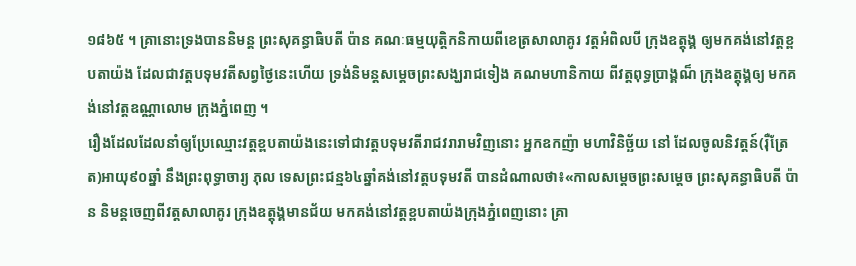១៨៦៥ ។ គ្រានោះទ្រងបាននិមន្ត ព្រះសុគន្ធាធិបតី ប៉ាន គណៈធម្មយុត្តិកនិកាយពីខេត្រសាលាគូរ វត្តអំពិលបី ក្រុងឧត្តុង្គ ឲ្យមកគង់នៅវត្តខ្ពបតាយ៉ង ដែលជាវត្តបទុមវតីសព្វថ្ងៃនេះហើយ ទ្រង់និមន្តសម្តេចព្រះសង្ឃរាជទៀង គណមហានិកាយ ពីវត្តពុទ្ធប្រាង្គណ៏ ក្រុងឧត្តុង្គឲ្យ មកគង់នៅវត្តឧណ្ណាលោម ក្រុងភ្នំពេញ ។
រឿងដែលដែលនាំឲ្យប្រែឈ្មោះវត្តខ្ពបតាយ៉ងនេះទៅជាវត្តបទុមវតីរាជវរារាមវិញនោះ អ្នកឧកញ៉ា មហាវិនិច្ឆ័យ នៅ ដែលចូលនិវត្តន៍(រ៉ឺត្រែត)អាយុ៩០ឆ្នាំ នឹងព្រះពុទ្ធាចារ្យ ភុល ទេសព្រះជន្ម៦៤ឆ្នាំគង់នៅវត្តបទុមវតី បានដំណាលថា៖«កាលសម្តេចព្រះសម្តេច ព្រះសុគន្ធាធិបតី ប៉ាន និមន្តចេញពីវត្តសាលាគូរ ក្រុងឧត្តុង្គមានជ័យ មកគង់នៅវត្តខ្ពបតាយ៉ងក្រុងភ្នំពេញនោះ គ្រា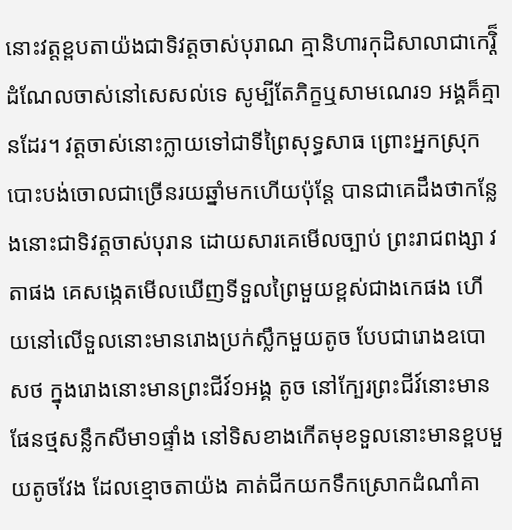នោះវត្តខ្ពបតាយ៉ងជាទិវត្តចាស់បុរាណ គ្មានិហារកុដិសាលាជាកេរ្តិ៏ដំណែលចាស់នៅសេសល់ទេ សូម្បីតែភិក្ខឬសាមណេរ១ អង្គគ៏គ្មានដែរ។ វត្តចាស់នោះក្លាយទៅជាទីព្រៃសុទ្ធសាធ ព្រោះអ្នកស្រុកបោះបង់ចោលជាច្រើនរយឆ្នាំមកហើយប៉ុន្តែ បានជាគេដឹងថាកន្លែងនោះជាទិវត្តចាស់បុរាន ដោយសារគេមើលច្បាប់ ព្រះរាជពង្សា វតាផង គេសង្កេតមើលឃើញទីទួលព្រៃមួយខ្ពស់ជាងកេផង ហើយនៅលើទួលនោះមានរោងប្រក់ស្លឹកមួយតូច បែបជារោងឧបោសថ ក្នុងរោងនោះមានព្រះជីវ៍១អង្គ តូច នៅក្បែរព្រះជីវ៍នោះមានផែនថ្មសន្លឹកសីមា១ផ្ទាំង នៅទិសខាងកើតមុខទួលនោះមានខ្ពបមួយតូចវែង ដែលខ្មោចតាយ៉ង គាត់ជីកយកទឹកស្រោកដំណាំគា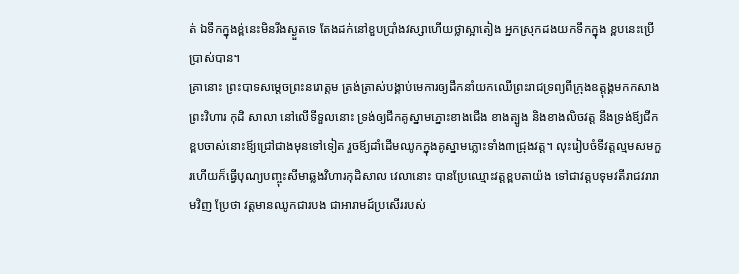ត់ ឯទឹកក្នុងខ្ព់នេះមិនរីងស្ងួតទេ តែងដក់នៅខួបប្រាំងវស្សាហើយថ្លាស្អាតៀង អ្នកស្រុកដងយកទឹកក្នុង ខ្ពបនេះប្រើ ប្រាស់បាន។
គ្រានោះ ព្រះបាទសម្តេចព្រះនរោត្តម ត្រង់ត្រាស់បង្គាប់មេការឲ្យដឹកនាំយកឈើព្រះរាជទ្រព្យពីក្រុងឧត្តុង្គមកកសាង ព្រះវិហារ កុដិ សាលា នៅលើទីទួលនោះ ទ្រង់ឲ្យជីកគូស្នាមភ្នោះខាងជើង ខាងត្បូង និងខាងលិចវត្ត នឹងទ្រង់ឪ្យជីកខ្ពបចាស់នោះឪ្យជ្រៅជាងមុនទៅទៀត រួចឪ្យដាំដើមឈូកក្នុងគូស្នាមភ្លោះទាំង៣ជ្រុងវត្ត។ លុះរៀបចំទីវត្តល្មមសមកួរហើយក៏ធ្វើបុណ្យបញ្ចុះសីមាឆ្លងវិហារកុដិសាល វេលានោះ បានប្រែឈ្មោះវត្តខ្ពបតាយ៉ង ទៅជាវត្តបទុមវតីរាជវរារាមវិញ ប្រែថា វត្តមានឈូកជារបង ជាអារាមដ៍ប្រសើររបស់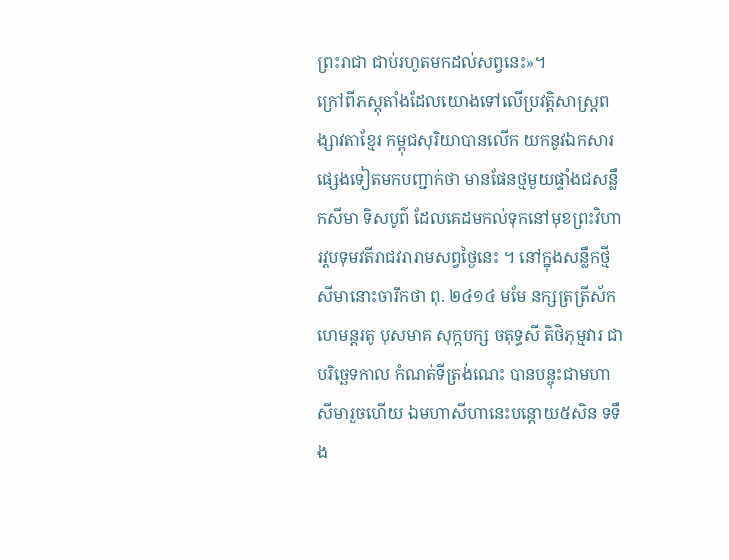ព្រះរាជា ជាប់រហូតមកដល់សព្វនេះ»។
ក្រៅពីភស្តុតាំងដែលយោងទៅលើប្រវត្តិសាស្ត្រពង្សាវតាខ្មែរ កម្ពុជសុរិយាបានលើក យកនូវឯកសារផ្សេងទៀតមកបញ្ជាក់ថា មានផែនថ្មមួយផ្ទាំងជសន្លឹកសីមា ទិសបូព៌ ដែលគេដមកល់ទុកនៅមុខព្រះវិហារវ្តបទុមវតីរាជវរារាមសព្វថ្ងៃនេះ ។ នៅក្នុងសន្លឹកថ្មីសីមានោះចារឹកថា ពុ. ២៤១៤ មមែ នក្សត្រត្រីស័ក ហេមន្តរតូ បុសមាគ សុក្កបក្ស ចតុទ្ធសី តិថិភុម្មវារ ជាបរិច្ឆេទកាល កំណត់ទីត្រង់ណេះ បានបន្ចុះជាមហាសីមារួចហើយ ឯមហាសីហានេះបន្តោយ៥សិន ទទឹង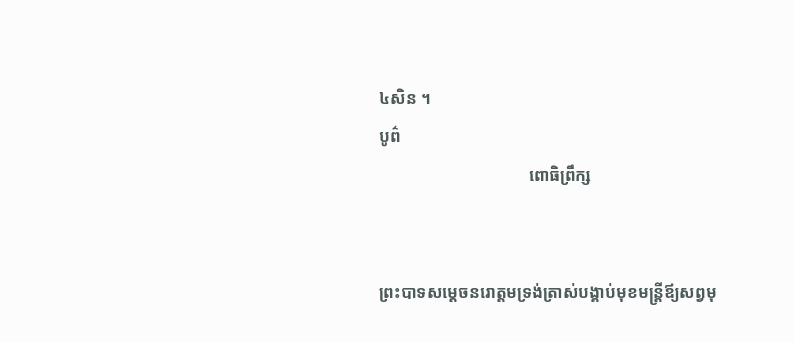៤សិន ។
បូព៌
                                    ពោធិព្រឹក្ស


ព្រះបាទសម្តេចនរោត្តមទ្រង់ត្រាស់បង្គាប់មុខមន្ត្រីឪ្យសព្វមុ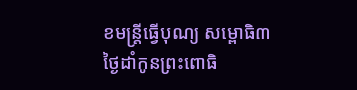ខមន្ត្រីធ្វើបុណ្យ សម្ពោធិ៣ ថ្ងៃដាំកូនព្រះពោធិ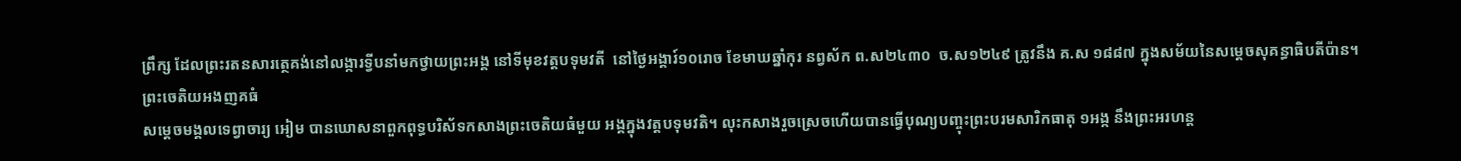ព្រឹក្ស ដែលព្រះរតនសារត្ថេគង់នៅលង្ការទ្វីបនាំមកថ្វាយព្រះអង្គ នៅទីមុខវត្តបទុមវតី  នៅថ្ងៃអង្គារ៍១០រោច ខែមាឃឆ្នាំកុរ នព្វស័ក ព.ស២៤៣០  ច.ស១២៤៩ ត្រូវនឹង គ.ស ១៨៨៧ ក្នុងសម័យនៃសម្តេចសុគន្ធាធិបតីប៉ាន។
ព្រះចេតិយអងញគធំ
សម្តេចមង្គលទេព្វាចារ្យ អៀម បានឃោសនាពួកពុទ្ធបរិស័ទកសាងព្រះចេតិយធំមួយ អង្គក្នុងវត្តបទុមវតិ។ លុះកសាងរួចស្រេចហើយបានធ្វើបុណ្យបញ្ចុះព្រះបរមសារិកធាតុ ១អង្ក នឹងព្រះអរហន្ត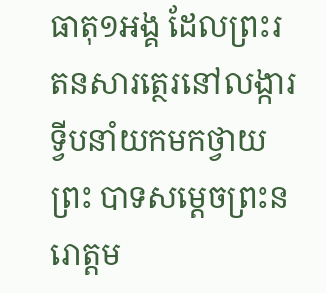ធាតុ១អង្គ ដែលព្រះរតនសារត្ថេរនៅលង្ការទ្វីបនាំយកមកថ្វាយព្រះ បាទសម្តេចព្រះនរោត្តម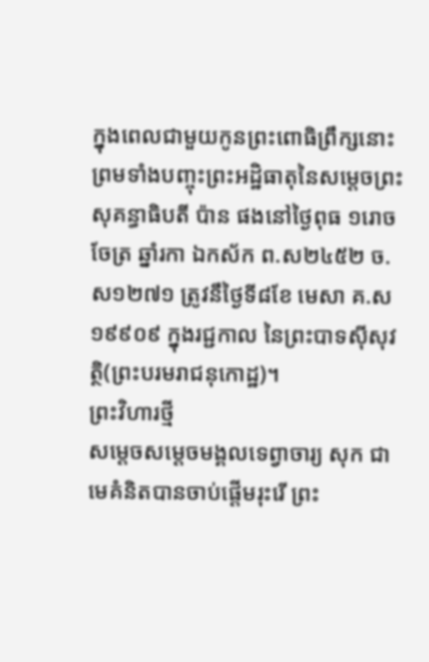ក្នុងពេលជាមួយកូនព្រះពោធិព្រឹក្សនោះ ព្រមទាំងបញ្ចុះព្រះអដ្ឋិធាតុនៃសម្តេចព្រះសុគន្ធាធិបតី ប៉ាន ផងនៅថ្ងៃពុធ ១រោច ចែត្រ ឆ្នាំរកា ឯកស័ក ព.ស២៤៥២ ច.ស១២៧១ ត្រូវនឹថ្ងៃទី៨ខែ មេសា គ.ស ១៩៩០៩ ក្នុងរជ្ជកាល នៃព្រះបាទស៊ីសុវត្ថិ(ព្រះបរមរាជនុកោដ្ឋ)។
ព្រះវិហារថ្មី
សម្តេចសម្តេចមង្គលទេព្វាចារ្យ សុក ជាមេគំនិតបានចាប់ផ្តើមរុះរើ ព្រះ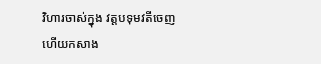វិហារចាស់ក្នុង វត្តបទុមវតីចេញ ហើយកសាង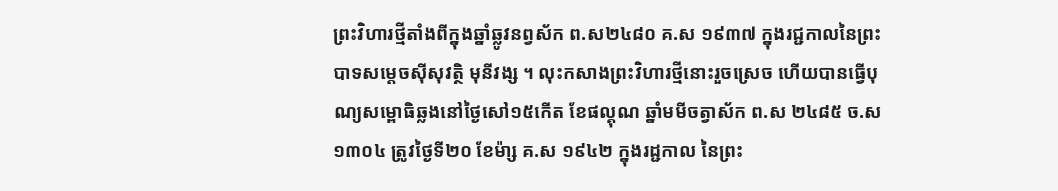ព្រះវិហារថ្មីតាំងពីក្នុងឆ្នាំឆ្លូវនព្វស័ក ព.ស២៤៨០ គ.ស ១៩៣៧ ក្នុងរជ្ជកាលនៃព្រះបាទសម្តេចស៊ីសុវត្ថិ មុនីវង្ស ។ លុះកសាងព្រះវិហារថ្មីនោះរួចស្រេច ហើយបានធ្វើបុណ្យសម្ពោធិឆ្លងនៅថ្ងៃសៅ១៥កើត ខែផល្គុណ ឆ្នាំមមីចត្វាស័ក ព.ស ២៤៨៥ ច.ស ១៣០៤ ត្រូវថ្ងៃទី២០ ខែម៉ា្ស គ.ស ១៩៤២ ក្នុងរដ្ជកាល នៃព្រះ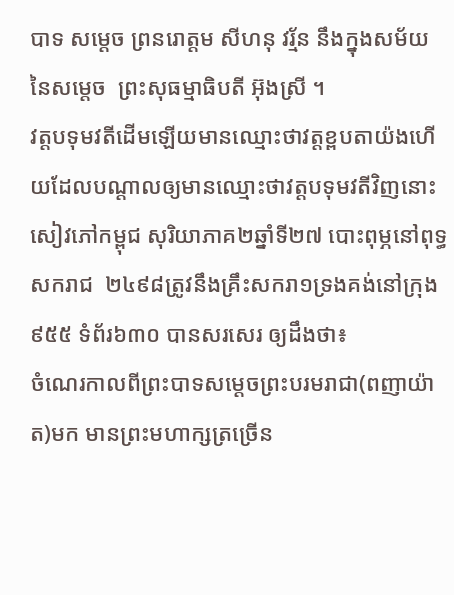បាទ សម្តេច ព្រនរោត្តម សីហនុ វរ្ម័ន នឹងក្នុងសម័យនៃសម្តេច  ព្រះសុធម្មាធិបតី អ៊ុងស្រី ។
វត្តបទុមវតីដើមឡើយមានឈ្មោះថាវត្តខ្ពបតាយ៉ងហើយដែលបណ្តាលឲ្យមានឈ្មោះថាវត្តបទុមវតីវិញនោះសៀវភៅកម្ពុជ សុរិយាភាគ២ឆ្នាំទី២៧ បោះពុម្ភនៅពុទ្ធសករាជ  ២៤៩៨ត្រូវនឹងគ្រឹះសករា១ទ្រងគង់នៅក្រុង៩៥៥ ទំព័រ៦៣០ បានសរសេរ ឲ្យដឹងថា៖
ចំណេរកាលពីព្រះបាទសម្តេចព្រះបរមរាជា(ពញាយ៉ាត)មក មានព្រះមហាក្សត្រច្រើន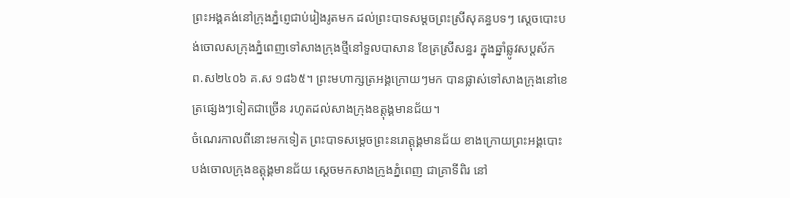ព្រះអង្គគង់នៅក្រុងភ្នំពេ្ញជាប់រៀងរូតមក ដល់ព្រះបាទសម្តចព្រះស្រីសុគន្ធបទៗ ស្តេចបោះបង់ចោលសក្រុងភ្នំពេញទៅសាងក្រុងថ្មីនៅទួលបាសាន ខែត្រស្រីសន្ធរ ក្នុងឆ្នាំឆ្លូវសប្តស័ក ព.ស២៤០៦ គ.ស ១៨៦៥។ ព្រះមហាក្សត្រអង្គក្រោយៗមក បានផ្លាស់ទៅសាងក្រុងនៅខេត្រផ្សេងៗទៀតជាច្រើន រហូតដល់សាងក្រុងឧត្តុង្គមានជ័យ។
ចំណេរកាលពីនោះមកទៀត ព្រះបាទសម្តេចព្រះនរោត្តុង្គមានជ័យ ខាងក្រោយព្រះអង្គបោះបង់ចោលក្រុងឧត្តុង្គមានជ័យ ស្តេចមកសាងក្រូងភ្នំពេញ ជាគ្រាទីពិរ នៅ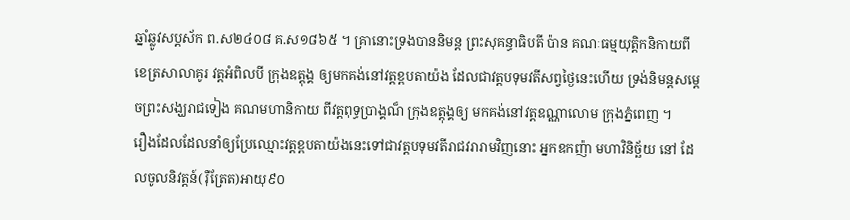ឆ្នាំឆ្លូវសប្តស័ក ព.ស២៤០៨ គ.ស១៨៦៥ ។ គ្រានោះទ្រងបាននិមន្ត ព្រះសុគន្ធាធិបតី ប៉ាន គណៈធម្មយុត្តិកនិកាយពីខេត្រសាលាគូរ វត្តអំពិលបី ក្រុងឧត្តុង្គ ឲ្យមកគង់នៅវត្តខ្ពបតាយ៉ង ដែលជាវត្តបទុមវតីសព្វថ្ងៃនេះហើយ ទ្រង់និមន្តសម្តេចព្រះសង្ឃរាជទៀង គណមហានិកាយ ពីវត្តពុទ្ធប្រាង្គណ៏ ក្រុងឧត្តុង្គឲ្យ មកគង់នៅវត្តឧណ្ណាលោម ក្រុងភ្នំពេញ ។
រឿងដែលដែលនាំឲ្យប្រែឈ្មោះវត្តខ្ពបតាយ៉ងនេះទៅជាវត្តបទុមវតីរាជវរារាមវិញនោះ អ្នកឧកញ៉ា មហាវិនិច្ឆ័យ នៅ ដែលចូលនិវត្តន៍(រ៉ឺត្រែត)អាយុ៩០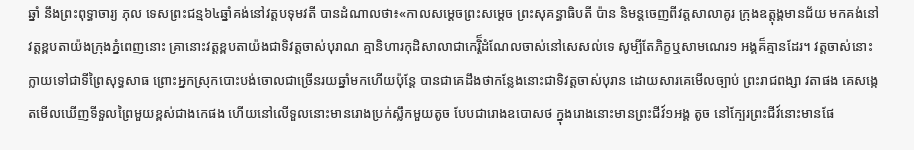ឆ្នាំ នឹងព្រះពុទ្ធាចារ្យ ភុល ទេសព្រះជន្ម៦៤ឆ្នាំគង់នៅវត្តបទុមវតី បានដំណាលថា៖«កាលសម្តេចព្រះសម្តេច ព្រះសុគន្ធាធិបតី ប៉ាន និមន្តចេញពីវត្តសាលាគូរ ក្រុងឧត្តុង្គមានជ័យ មកគង់នៅវត្តខ្ពបតាយ៉ងក្រុងភ្នំពេញនោះ គ្រានោះវត្តខ្ពបតាយ៉ងជាទិវត្តចាស់បុរាណ គ្មានិហារកុដិសាលាជាកេរ្តិ៏ដំណែលចាស់នៅសេសល់ទេ សូម្បីតែភិក្ខឬសាមណេរ១ អង្គគ៏គ្មានដែរ។ វត្តចាស់នោះក្លាយទៅជាទីព្រៃសុទ្ធសាធ ព្រោះអ្នកស្រុកបោះបង់ចោលជាច្រើនរយឆ្នាំមកហើយប៉ុន្តែ បានជាគេដឹងថាកន្លែងនោះជាទិវត្តចាស់បុរាន ដោយសារគេមើលច្បាប់ ព្រះរាជពង្សា វតាផង គេសង្កេតមើលឃើញទីទួលព្រៃមួយខ្ពស់ជាងកេផង ហើយនៅលើទួលនោះមានរោងប្រក់ស្លឹកមួយតូច បែបជារោងឧបោសថ ក្នុងរោងនោះមានព្រះជីវ៍១អង្គ តូច នៅក្បែរព្រះជីវ៍នោះមានផែ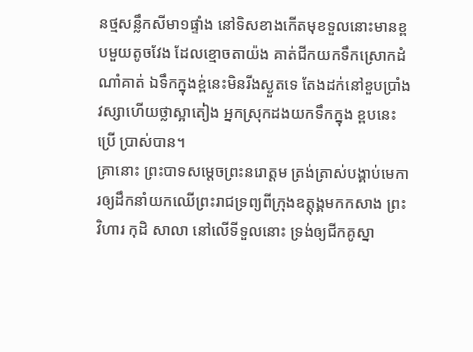នថ្មសន្លឹកសីមា១ផ្ទាំង នៅទិសខាងកើតមុខទួលនោះមានខ្ពបមួយតូចវែង ដែលខ្មោចតាយ៉ង គាត់ជីកយកទឹកស្រោកដំណាំគាត់ ឯទឹកក្នុងខ្ព់នេះមិនរីងស្ងួតទេ តែងដក់នៅខួបប្រាំងវស្សាហើយថ្លាស្អាតៀង អ្នកស្រុកដងយកទឹកក្នុង ខ្ពបនេះប្រើ ប្រាស់បាន។
គ្រានោះ ព្រះបាទសម្តេចព្រះនរោត្តម ត្រង់ត្រាស់បង្គាប់មេការឲ្យដឹកនាំយកឈើព្រះរាជទ្រព្យពីក្រុងឧត្តុង្គមកកសាង ព្រះវិហារ កុដិ សាលា នៅលើទីទួលនោះ ទ្រង់ឲ្យជីកគូស្នា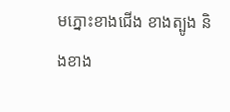មភ្នោះខាងជើង ខាងត្បូង និងខាង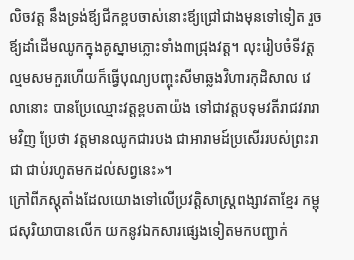លិចវត្ត នឹងទ្រង់ឪ្យជីកខ្ពបចាស់នោះឪ្យជ្រៅជាងមុនទៅទៀត រួចឪ្យដាំដើមឈូកក្នុងគូស្នាមភ្លោះទាំង៣ជ្រុងវត្ត។ លុះរៀបចំទីវត្តល្មមសមកួរហើយក៏ធ្វើបុណ្យបញ្ចុះសីមាឆ្លងវិហារកុដិសាល វេលានោះ បានប្រែឈ្មោះវត្តខ្ពបតាយ៉ង ទៅជាវត្តបទុមវតីរាជវរារាមវិញ ប្រែថា វត្តមានឈូកជារបង ជាអារាមដ៍ប្រសើររបស់ព្រះរាជា ជាប់រហូតមកដល់សព្វនេះ»។
ក្រៅពីភស្តុតាំងដែលយោងទៅលើប្រវត្តិសាស្ត្រពង្សាវតាខ្មែរ កម្ពុជសុរិយាបានលើក យកនូវឯកសារផ្សេងទៀតមកបញ្ជាក់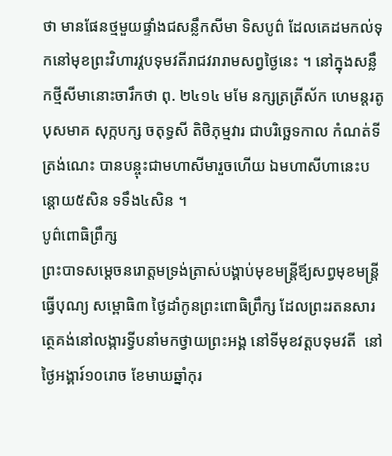ថា មានផែនថ្មមួយផ្ទាំងជសន្លឹកសីមា ទិសបូព៌ ដែលគេដមកល់ទុកនៅមុខព្រះវិហារវ្តបទុមវតីរាជវរារាមសព្វថ្ងៃនេះ ។ នៅក្នុងសន្លឹកថ្មីសីមានោះចារឹកថា ពុ. ២៤១៤ មមែ នក្សត្រត្រីស័ក ហេមន្តរតូ បុសមាគ សុក្កបក្ស ចតុទ្ធសី តិថិភុម្មវារ ជាបរិច្ឆេទកាល កំណត់ទីត្រង់ណេះ បានបន្ចុះជាមហាសីមារួចហើយ ឯមហាសីហានេះបន្តោយ៥សិន ទទឹង៤សិន ។
បូព៌ពោធិព្រឹក្ស
ព្រះបាទសម្តេចនរោត្តមទ្រង់ត្រាស់បង្គាប់មុខមន្ត្រីឪ្យសព្វមុខមន្ត្រីធ្វើបុណ្យ សម្ពោធិ៣ ថ្ងៃដាំកូនព្រះពោធិព្រឹក្ស ដែលព្រះរតនសារត្ថេគង់នៅលង្ការទ្វីបនាំមកថ្វាយព្រះអង្គ នៅទីមុខវត្តបទុមវតី  នៅថ្ងៃអង្គារ៍១០រោច ខែមាឃឆ្នាំកុរ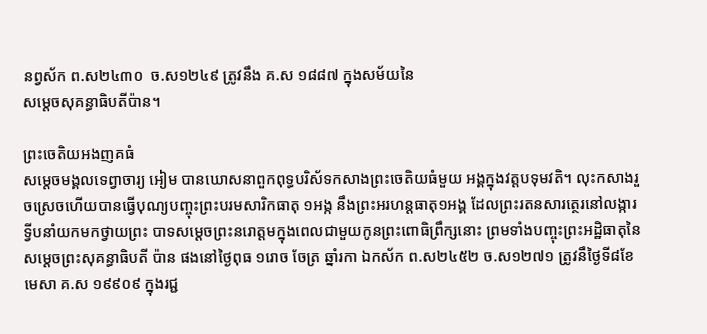នព្វស័ក ព.ស២៤៣០  ច.ស១២៤៩ ត្រូវនឹង គ.ស ១៨៨៧ ក្នុងសម័យនៃ
សម្តេចសុគន្ធាធិបតីប៉ាន។

ព្រះចេតិយអងញគធំ
សម្តេចមង្គលទេព្វាចារ្យ អៀម បានឃោសនាពួកពុទ្ធបរិស័ទកសាងព្រះចេតិយធំមួយ អង្គក្នុងវត្តបទុមវតិ។ លុះកសាងរួចស្រេចហើយបានធ្វើបុណ្យបញ្ចុះព្រះបរមសារិកធាតុ ១អង្ក នឹងព្រះអរហន្តធាតុ១អង្គ ដែលព្រះរតនសារត្ថេរនៅលង្ការទ្វីបនាំយកមកថ្វាយព្រះ បាទសម្តេចព្រះនរោត្តមក្នុងពេលជាមួយកូនព្រះពោធិព្រឹក្សនោះ ព្រមទាំងបញ្ចុះព្រះអដ្ឋិធាតុនៃសម្តេចព្រះសុគន្ធាធិបតី ប៉ាន ផងនៅថ្ងៃពុធ ១រោច ចែត្រ ឆ្នាំរកា ឯកស័ក ព.ស២៤៥២ ច.ស១២៧១ ត្រូវនឹថ្ងៃទី៨ខែ មេសា គ.ស ១៩៩០៩ ក្នុងរជ្ជ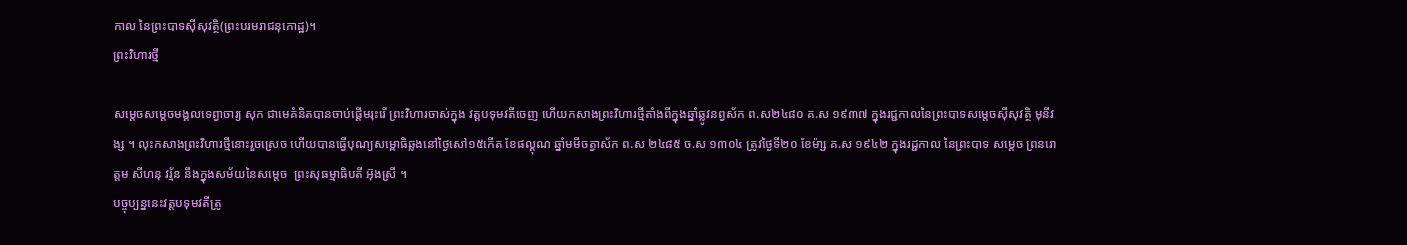កាល នៃព្រះបាទស៊ីសុវត្ថិ(ព្រះបរមរាជនុកោដ្ឋ)។
ព្រះវិហារថ្មី

សម្តេចសម្តេចមង្គលទេព្វាចារ្យ សុក ជាមេគំនិតបានចាប់ផ្តើមរុះរើ ព្រះវិហារចាស់ក្នុង វត្តបទុមវតីចេញ ហើយកសាងព្រះវិហារថ្មីតាំងពីក្នុងឆ្នាំឆ្លូវនព្វស័ក ព.ស២៤៨០ គ.ស ១៩៣៧ ក្នុងរជ្ជកាលនៃព្រះបាទសម្តេចស៊ីសុវត្ថិ មុនីវង្ស ។ លុះកសាងព្រះវិហារថ្មីនោះរួចស្រេច ហើយបានធ្វើបុណ្យសម្ពោធិឆ្លងនៅថ្ងៃសៅ១៥កើត ខែផល្គុណ ឆ្នាំមមីចត្វាស័ក ព.ស ២៤៨៥ ច.ស ១៣០៤ ត្រូវថ្ងៃទី២០ ខែម៉ា្ស គ.ស ១៩៤២ ក្នុងរដ្ជកាល នៃព្រះបាទ សម្តេច ព្រនរោត្តម សីហនុ វរ្ម័ន នឹងក្នុងសម័យនៃសម្តេច  ព្រះសុធម្មាធិបតី អ៊ុងស្រី ។
បច្ចុប្បន្ននេះវត្តបទុមវតីត្រូ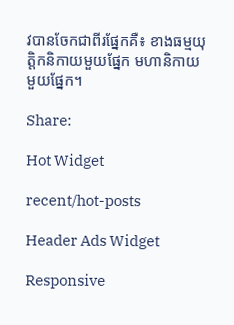វបានចែកជាពីរផ្នែកគឺ៖ ខាងធម្មយុត្តិកនិកាយមួយផ្នែក មហានិកាយមួយផ្នែក។

Share:

Hot Widget

recent/hot-posts

Header Ads Widget

Responsive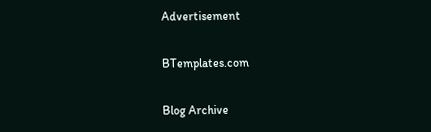Advertisement

BTemplates.com

Blog Archive